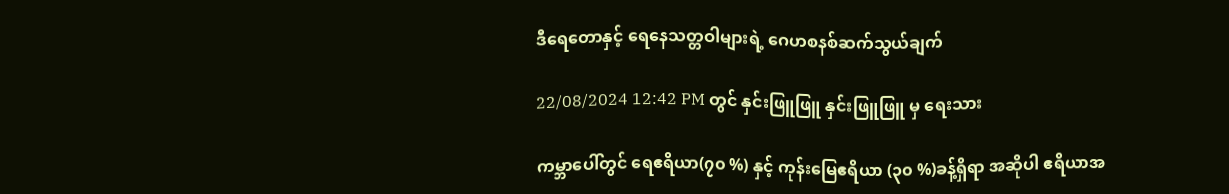ဒီရေတောနှင့် ရေနေသတ္တဝါများရဲ့ ဂေဟစနစ်ဆက်သွယ်ချက်

22/08/2024 12:42 PM တွင် နှင်းဖြူဖြူ နှင်းဖြူဖြူ မှ ရေးသား

ကမ္ဘာပေါ်တွင် ရေဧရိယာ(၇၀ %) နှင့် ကုန်းမြေဧရိယာ (၃၀ %)ခန့်ရှိရာ အဆိုပါ ဧရိယာအ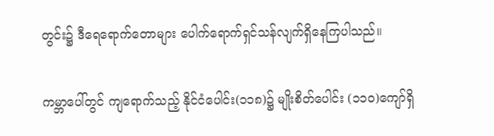တွင်း၌ ဒီရေရောက်တောများ ပေါက်ရောက်ရှင်သန်လျက်ရှိနေကြပါသည်။

ကမ္ဘာပေါ်တွင် ကျရောက်သည့် နိုင်ငံပေါင်း(၁၁၈)၌ မျိုးစိတ်ပေါင်း (၁၁၀)ကျော်ရှိ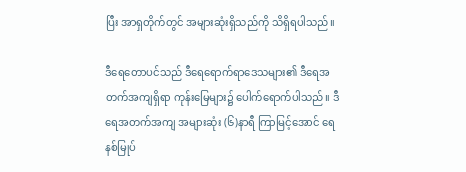ပြီး အာရှတိုက်တွင် အများဆုံးရှိသည်ကို သိရှိရပါသည်။

ဒီရေတောပင်သည် ဒီရေရောက်ရာဒေသများ၏ ဒီရေအတက်အကျရှိရာ ကုန်းမြေများ၌ ပေါက်ရောက်ပါသည်။ ဒီရေအတက်အကျ အများဆုံး (၆)နာရီ ကြာမြင့်အောင် ရေနစ်မြုပ်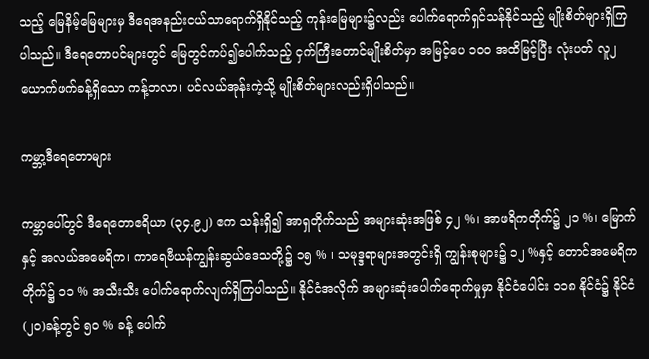သည့် မြေနိမ့်မြေများမှ ဒီရေအနည်းငယ်သာရောက်ရှိနိုင်သည့် ကုန်းမြေများ၌လည်း ပေါက်ရောက်ရှင်သန်နိုင်သည့် မျိုးစိတ်များရှိကြပါသည်။ ဒီရေတောပင်များတွင် မြေတွင်ကပ်၍ပေါက်သည့် ငှက်ကြီးတောင်မျိုးစိတ်မှာ အမြင့်ပေ ၁၀၀ အထိမြင့်ပြီး လုံးပတ် လူ၂ ယောက်ဖက်ခန့်ရှိသော ကန့်ဘလာ၊ ပင်လယ်အုန်းကဲ့သို့ မျိုးစိတ်များလည်းရှိပါသည်။

ကမ္ဘာ့ဒီရေတောများ

ကမ္ဘာပေါ်တွင် ဒီရေတောဧရိယာ (၃၄.၉၂) ဧက သန်းရှိ၍ အာရှတိုက်သည် အများဆုံးအဖြစ် ၄၂ %၊ အာဖရိကတိုက်၌ ၂၁ %၊ မြောက်နှင့် အလယ်အမေရိက၊ ကာရေဗီယန်ကျွန်းဆွယ်ဒေသတို့၌ ၁၅ % ၊ သမုဒ္ဒရာများအတွင်းရှိ ကျွန်းစုများ၌ ၁၂ %နှင့် တောင်အမေရိကတိုက်၌ ၁၁ % အသီးသီး ပေါက်ရောက်လျက်ရှိကြပါသည်။ နိုင်ငံအလိုက် အများဆုံးပေါက်ရောက်မှုမှာ နိုင်ငံပေါင်း ၁၁၈ နိုင်ငံ၌ နိုင်ငံ(၂၀)ခန့်တွင် ၅၀ % ခန့် ပေါက်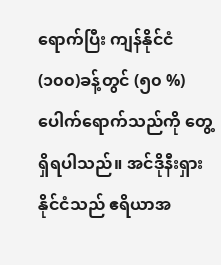ရောက်ပြီး ကျန်နိုင်ငံ(၁၀၀)ခန့်တွင် (၅၀ %)ပေါက်ရောက်သည်ကို တွေ့ရှိရပါသည်။ အင်ဒိုနီးရှားနိုင်ငံသည် ဧရိယာအ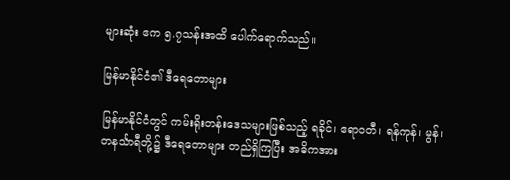များဆုံး ဧက ၅.၇သန်းအထိ ပေါက်ရောက်သည်။

မြန်မာနိုင်ငံ၏ ဒီရေတောများ

မြန်မာနိုင်ငံတွင် ကမ်းရိုးတန်းဒေသများဖြစ်သည့် ရခိုင်၊ ဧရာဝတီ၊ ရန်ကုန်၊ မွန်၊ တနင်္သာရီတို့၌ ဒီရေတောများ တည်ရှိကြပြီး အဓိကအား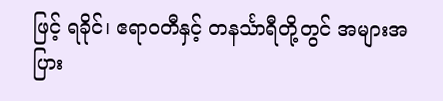ဖြင့် ရခိုင်၊ ဧရာဝတီနှင့် တနင်္သာရီတို့တွင် အများအပြား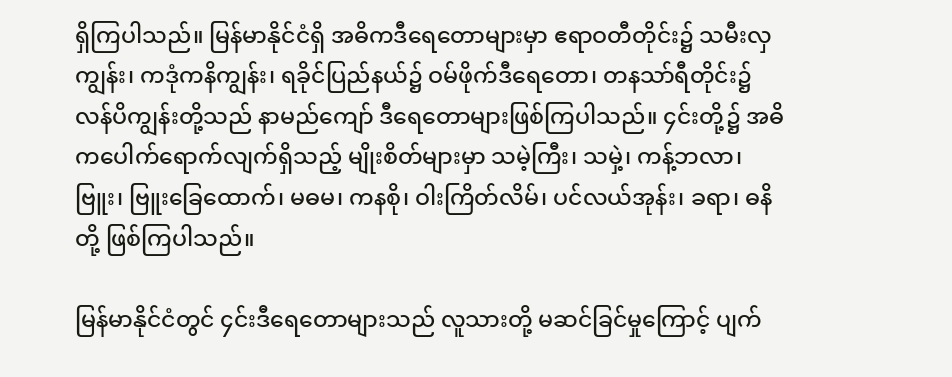ရှိကြပါသည်။ မြန်မာနိုင်ငံရှိ အဓိကဒီရေတောများမှာ ဧရာဝတီတိုင်း၌ သမီးလှကျွန်း၊ ကဒုံကနိကျွန်း၊ ရခိုင်ပြည်နယ်၌ ဝမ်ဖိုက်ဒီရေတော၊ တနသာ်ရီတိုင်း၌ လန်ပိကျွန်းတို့သည် နာမည်ကျော် ဒီရေတောများဖြစ်ကြပါသည်။ ၄င်းတို့၌ အဓိကပေါက်ရောက်လျက်ရှိသည့် မျိုးစိတ်များမှာ သမဲ့ကြီး၊ သမှဲ့၊ ကန့်ဘလာ၊ ဗြူး၊ ဗြူးခြေထောက်၊ မဓမ၊ ကနစို၊ ဝါးကြိတ်လိမ်၊ ပင်လယ်အုန်း၊ ခရာ၊ ဓနိတို့ ဖြစ်ကြပါသည်။

မြန်မာနိုင်ငံတွင် ၄င်းဒီရေတောများသည် လူသားတို့ မဆင်ခြင်မှုကြောင့် ပျက်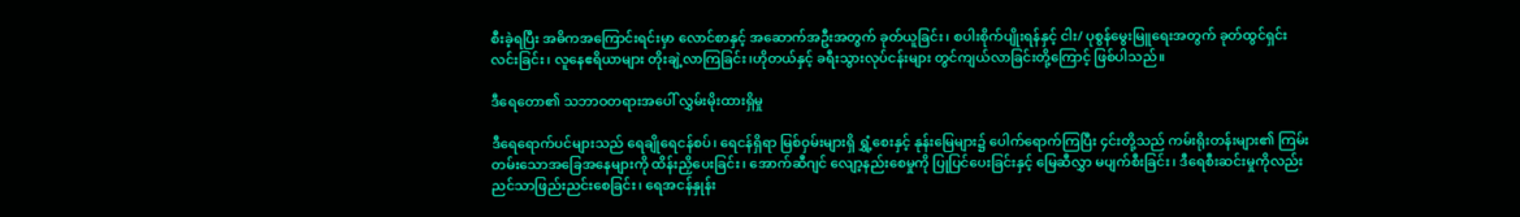စီးခဲ့ရပြီး အဓိကအကြောင်းရင်းမှာ လောင်စာနှင့် အဆောက်အဦးအတွက် ခုတ်ယူခြင်း၊ စပါးစိုက်ပျိုးရန်နှင့် ငါး/ ပုစွန်မွေးမြူရေးအတွက် ခုတ်ထွင်ရှင်းလင်းခြင်း၊ လူနေဧရိယာများ တိုးချဲ့လာကြခြင်း၊ဟိုတယ်နှင့် ခရီးသွားလုပ်ငန်းများ တွင်ကျယ်လာခြင်းတို့ကြောင့် ဖြစ်ပါသည်။

ဒီရေတော၏ သဘာဝတရားအပေါ် လွှမ်းမိုးထားရှိမှု

ဒီရေရောက်ပင်များသည် ရေချိုရေငန်စပ်၊ ရေငန်ရှိရာ မြစ်ဝှမ်းများရှိ ရွှံ့စေးနှင့် နုန်းမြေများ၌ ပေါက်ရောက်ကြပြီး ၄င်းတို့သည် ကမ်းရိုးတန်းများ၏ ကြမ်းတမ်းသောအခြေအနေများကို ထိန်းညှိပေးခြင်း၊ အောက်ဆီဂျင် လျော့နည်းစေမှုကို ပြုပြင်ပေးခြင်းနှင့် မြေဆီလွှာ မပျက်စီးခြင်း၊ ဒီရေစီးဆင်းမှုကိုလည်း ညင်သာဖြည်းညင်းစေခြင်း၊ ရေအငန်နှုန်း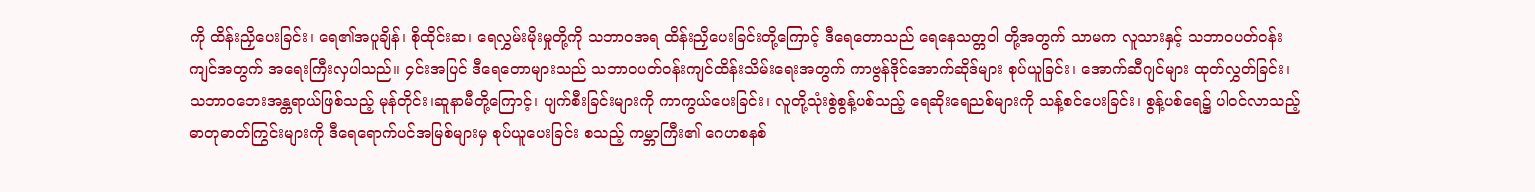ကို ထိန်းညှိပေးခြင်း၊ ရေ၏အပူချိန်၊ စိုထိုင်းဆ၊ ရေလွှမ်းမိုးမှုတို့ကို သဘာဝအရ ထိန်းညှိပေးခြင်းတို့ကြောင့် ဒီရေတောသည် ရေနေသတ္တဝါ တို့အတွက် သာမက လူသားနှင့် သဘာဝပတ်ဝန်းကျင်အတွက် အရေးကြီးလှပါသည်။ ၄င်းအပြင် ဒီရေတောများသည် သဘာဝပတ်ဝန်းကျင်ထိန်းသိမ်းရေးအတွက် ကာဗွန်ဒိုင်အောက်ဆိုဒ်များ စုပ်ယူခြင်း၊ အောက်ဆီဂျင်များ ထုတ်လွှတ်ခြင်း၊ သဘာဝဘေးအန္တရာယ်ဖြစ်သည့် မုန်တိုင်း၊ဆူနာမီတို့ကြောင့်၊ ပျက်စီးခြင်းများကို ကာကွယ်ပေးခြင်း၊ လူတို့သုံးစွဲစွန့်ပစ်သည့် ရေဆိုးရေညစ်များကို သန့်စင်ပေးခြင်း၊ စွန့်ပစ်ရေ၌ ပါဝင်လာသည့် ဓာတုဓာတ်ကြွင်းများကို ဒီရေရောက်ပင်အမြစ်များမှ စုပ်ယူပေးခြင်း စသည့် ကမ္ဘာကြီး၏ ဂေဟစနစ်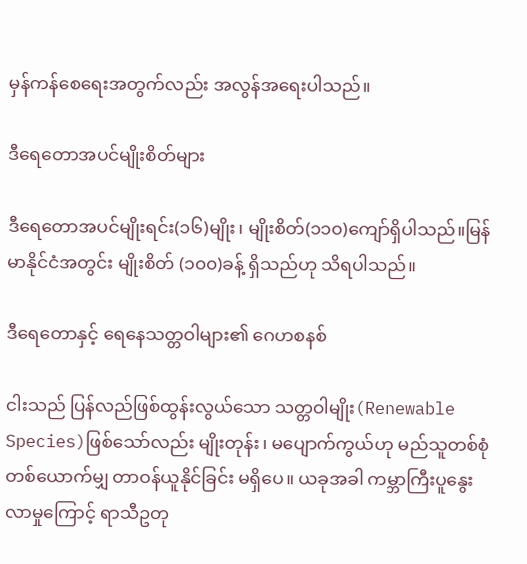မှန်ကန်စေရေးအတွက်လည်း အလွန်အရေးပါသည်။

ဒီရေတောအပင်မျိုးစိတ်များ

ဒီရေတောအပင်မျိုးရင်း(၁၆)မျိုး၊ မျိုးစိတ်(၁၁၀)ကျော်ရှိပါသည်။မြန်မာနိုင်ငံအတွင်း မျိုးစိတ် (၁၀၀)ခန့် ရှိသည်ဟု သိရပါသည်။

ဒီရေတောနှင့် ရေနေသတ္တဝါများ၏ ဂေဟစနစ်

ငါးသည် ပြန်လည်ဖြစ်ထွန်းလွယ်သော သတ္တဝါမျိုး(Renewable Species)ဖြစ်သော်လည်း မျိုးတုန်း၊ မပျောက်ကွယ်ဟု မည်သူတစ်စုံတစ်ယောက်မျှ တာဝန်ယူနိုင်ခြင်း မရှိပေ။ ယခုအခါ ကမ္ဘာကြီးပူနွေးလာမှုကြောင့် ရာသီဥတု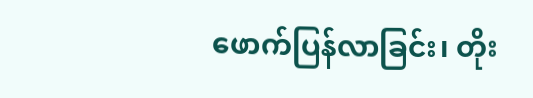ဖောက်ပြန်လာခြင်း၊ တိုး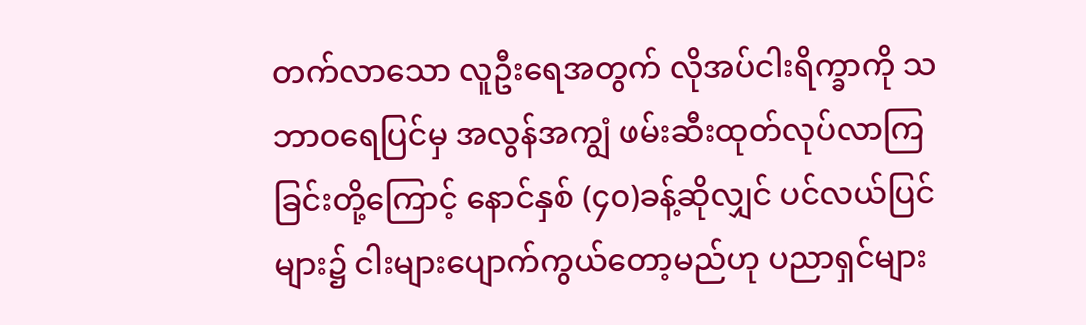တက်လာသော လူဦးရေအတွက် လိုအပ်ငါးရိက္ခာကို သဘာဝရေပြင်မှ အလွန်အကျွံ ဖမ်းဆီးထုတ်လုပ်လာကြခြင်းတို့ကြောင့် နောင်နှစ် (၄၀)ခန့်ဆိုလျှင် ပင်လယ်ပြင်များ၌ ငါးများပျောက်ကွယ်တော့မည်ဟု ပညာရှင်များ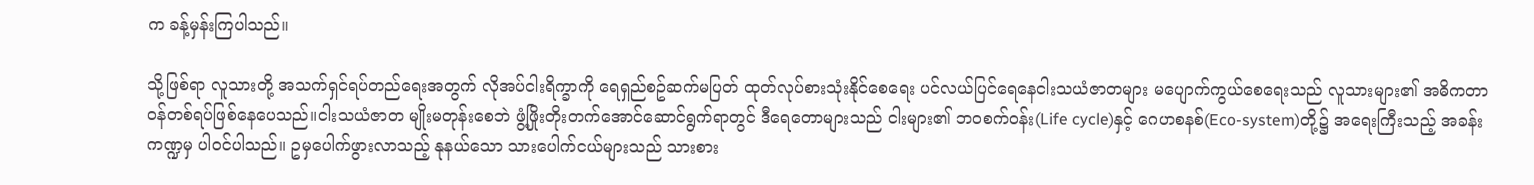က ခန့်မှန်းကြပါသည်။

သို့ဖြစ်ရာ လူသားတို့ အသက်ရှင်ရပ်တည်ရေးအတွက် လိုအပ်ငါးရိက္ခာကို ရေရှည်စဥ်ဆက်မပြတ် ထုတ်လုပ်စားသုံးနိုင်စေရေး ပင်လယ်ပြင်ရေနေငါးသယံဇာတများ မပျောက်ကွယ်စေရေးသည် လူသားများ၏ အဓိကတာဝန်တစ်ရပ်ဖြစ်နေပေသည်။ငါးသယံဇာတ မျိုးမတုန်းစေဘဲ ဖွံ့ဖြိုးတိုးတက်အောင်ဆောင်ရွက်ရာတွင် ဒီရေတောများသည် ငါးများ၏ ဘဝစက်ဝန်း(Life cycle)နှင့် ဂေဟစနစ်(Eco-system)တို့၌ အရေးကြီးသည့် အခန်းကဏ္ဍမှ ပါဝင်ပါသည်။ ဥမှပေါက်ဖွားလာသည့် နုနယ်သော သားပေါက်ငယ်များသည် သားစား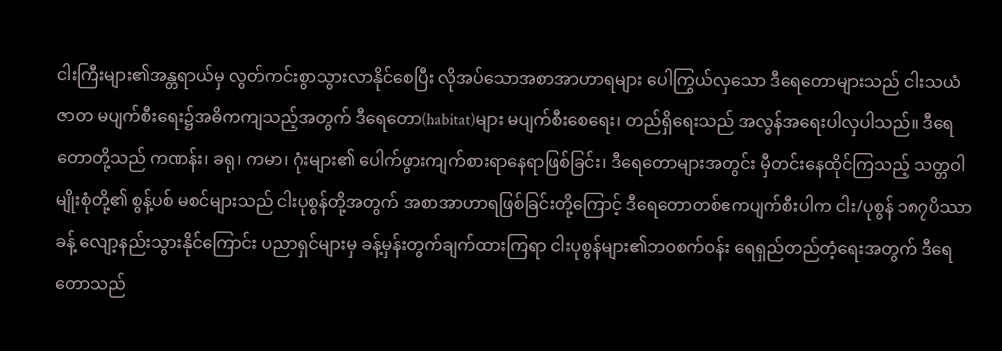ငါးကြီးများ၏အန္တရာယ်မှ လွတ်ကင်းစွာသွားလာနိုင်စေပြီး လိုအပ်သောအစာအာဟာရများ ပေါကြွယ်လှသော ဒီရေတောများသည် ငါးသယံဇာတ မပျက်စီးရေး၌အဓိကကျသည့်အတွက် ဒီရေတော(habitat)များ မပျက်စီးစေရေး၊ တည်ရှိရေးသည် အလွန်အရေးပါလှပါသည်။ ဒီရေတောတို့သည် ကဏန်း၊ ခရု၊ ကမာ၊ ဂုံးများ၏ ပေါက်ဖွားကျက်စားရာနေရာဖြစ်ခြင်း၊ ဒီရေတောများအတွင်း မှီတင်းနေထိုင်ကြသည့် သတ္တဝါမျိုးစုံတို့၏ စွန့်ပစ် မစင်များသည် ငါးပုစွန်တို့အတွက် အစာအာဟာရဖြစ်ခြင်းတို့ကြောင့် ဒီရေတောတစ်ဧကပျက်စီးပါက ငါး/ပုစွန် ၁၈၇ပိဿာခန့် လျော့နည်းသွားနိုင်ကြောင်း ပညာရှင်များမှ ခန့်မှန်းတွက်ချက်ထားကြရာ ငါးပုစွန်များ၏ဘဝစက်ဝန်း ရေရှည်တည်တံ့ရေးအတွက် ဒီရေတောသည်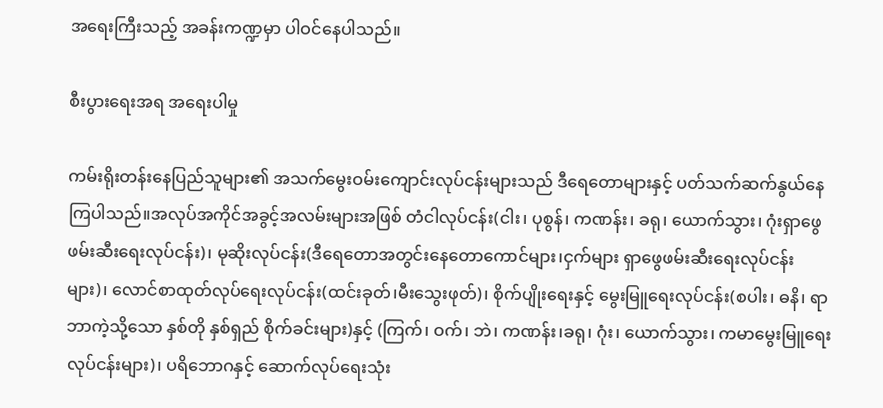အရေးကြီးသည့် အခန်းကဏ္ဍမှာ ပါဝင်နေပါသည်။

စီးပွားရေးအရ အရေးပါမှု

ကမ်းရိုးတန်းနေပြည်သူများ၏ အသက်မွေးဝမ်းကျောင်းလုပ်ငန်းများသည် ဒီရေတောများနှင့် ပတ်သက်ဆက်နွယ်နေကြပါသည်။အလုပ်အကိုင်အခွင့်အလမ်းများအဖြစ် တံငါလုပ်ငန်း(ငါး၊ ပုစွန်၊ ကဏန်း၊ ခရု၊ ယောက်သွား၊ ဂုံးရှာဖွေဖမ်းဆီးရေးလုပ်ငန်း)၊ မုဆိုးလုပ်ငန်း(ဒီရေတောအတွင်းနေတောကောင်များ၊ငှက်များ ရှာဖွေဖမ်းဆီးရေးလုပ်ငန်းများ)၊ လောင်စာထုတ်လုပ်ရေးလုပ်ငန်း(ထင်းခုတ်၊မီးသွေးဖုတ်)၊ စိုက်ပျိုးရေးနှင့် မွေးမြူရေးလုပ်ငန်း(စပါး၊ ဓနိ၊ ရာဘာကဲ့သို့သော နှစ်တို နှစ်ရှည် စိုက်ခင်းများ)နှင့် (ကြက်၊ ဝက်၊ ဘဲ၊ ကဏန်း၊ခရု၊ ဂုံး၊ ယောက်သွား၊ ကမာမွေးမြူရေးလုပ်ငန်းများ)၊ ပရိဘောဂနှင့် ဆောက်လုပ်ရေးသုံး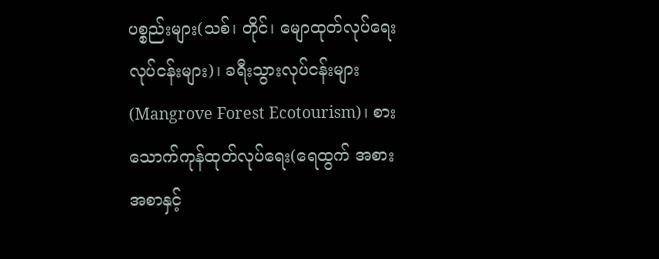ပစ္စည်းများ(သစ်၊ တိုင်၊ မျောထုတ်လုပ်ရေး လုပ်ငန်းများ)၊ ခရီးသွားလုပ်ငန်းများ(Mangrove Forest Ecotourism)၊ စားသောက်ကုန်ထုတ်လုပ်ရေး(ရေထွက် အစားအစာနှင့်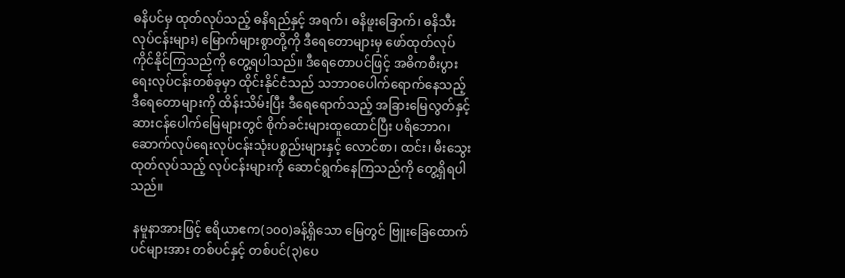ဓနိပင်မှ ထုတ်လုပ်သည့် ဓနိရည်နှင့် အရက်၊ ဓနိဖူးခြောက်၊ ဓနိသီးလုပ်ငန်းများ) မြောက်များစွာတို့ကို ဒီရေတောများမှ ဖော်ထုတ်လုပ်ကိုင်နိုင်ကြသည်ကို တွေ့ရပါသည်။ ဒီရေတောပင်ဖြင့် အဓိကစီးပွားရေးလုပ်ငန်းတစ်ခုမှာ ထိုင်းနိုင်ငံသည် သဘာဝပေါက်ရောက်နေသည့် ဒီရေတောများကို ထိန်းသိမ်းပြီး ဒီရေရောက်သည့် အခြားမြေလွတ်နှင့် ဆားငန်ပေါက်မြေများတွင် စိုက်ခင်းများထူထောင်ပြီး ပရိဘောဂ၊ ဆောက်လုပ်ရေးလုပ်ငန်းသုံးပစ္စည်းများနှင့် လောင်စာ၊ ထင်း၊ မီးသွေးထုတ်လုပ်သည့် လုပ်ငန်းများကို ဆောင်ရွက်နေကြသည်ကို တွေ့ရှိရပါသည်။

 နမူနာအားဖြင့် ဧရိယာဧက(၁၀၀)ခန့်ရှိသော မြေတွင် ဗြူးခြေထောက်ပင်များအား တစ်ပင်နှင့် တစ်ပင်(၃)ပေ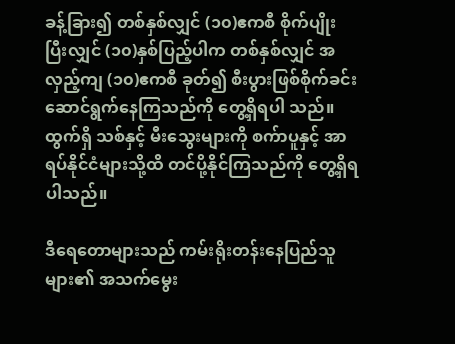ခန့်ခြား၍ တစ်နှစ်လျှင် (၁၀)ဧကစီ စိုက်ပျိုးပြီးလျှင် (၁၀)နှစ်ပြည့်ပါက တစ်နှစ်လျှင် အလှည့်ကျ (၁၀)ဧကစီ ခုတ်၍ စီးပွားဖြစ်စိုက်ခင်းဆောင်ရွက်နေကြသည်ကို တွေ့ရှိရပါ သည်။ထွက်ရှိ သစ်နှင့် မီးသွေးများကို စက်ာပူနှင့် အာရပ်နိုင်ငံများသို့ထိ တင်ပို့နိုင်ကြသည်ကို တွေ့ရှိရပါသည်။

ဒီရေတောများသည် ကမ်းရိုးတန်းနေပြည်သူများ၏ အသက်မွေး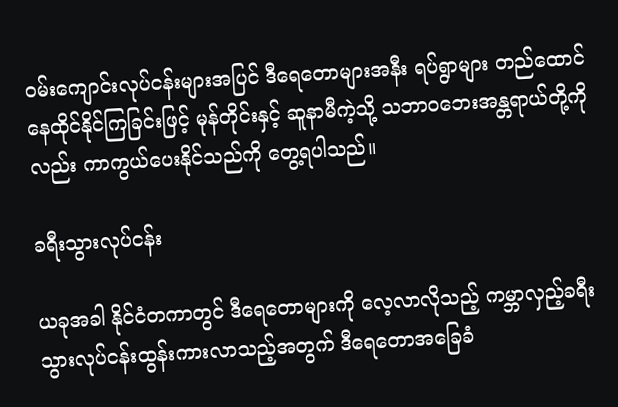ဝမ်းကျောင်းလုပ်ငန်းများအပြင် ဒီရေတောများအနီး ရပ်ရွာများ တည်ထောင်နေထိုင်နိုင်ကြခြင်းဖြင့် မုန်တိုင်းနှင့် ဆူနာမီကဲ့သို့ သဘာဝဘေးအန္တရာယ်တို့ကိုလည်း ကာကွယ်ပေးနိုင်သည်ကို တွေ့ရပါသည်။

ခရီးသွားလုပ်ငန်း

ယခုအခါ နိုင်ငံတကာတွင် ဒီရေတောများကို လေ့လာလိုသည့် ကမ္ဘာလှည့်ခရီးသွားလုပ်ငန်းထွန်းကားလာသည့်အတွက် ဒီရေတောအခြေခံ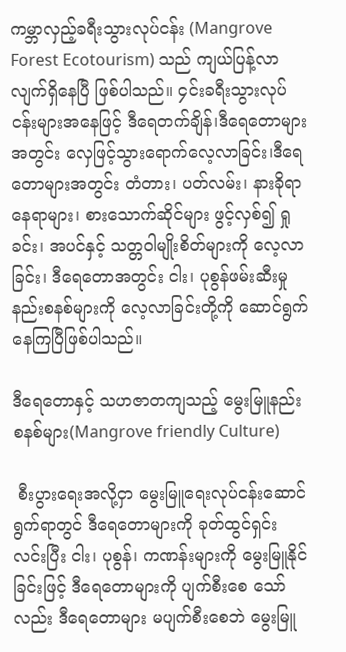ကမ္ဘာလှည့်ခရီးသွားလုပ်ငန်း (Mangrove Forest Ecotourism) သည် ကျယ်ပြန့်လာလျက်ရှိနေပြီ ဖြစ်ပါသည်။ ၄င်းခရီးသွားလုပ်ငန်းများအနေဖြင့် ဒီရေတက်ချိန်၊ဒီရေတောများအတွင်း လှေဖြင့်သွားရောက်လေ့လာခြင်း၊ဒီရေတောများအတွင်း တံတား၊ ပတ်လမ်း၊ နားခိုရာနေရာများ၊ စားသောက်ဆိုင်များ ဖွင့်လှစ်၍ ရှုခင်း၊ အပင်နှင့် သတ္တဝါမျိုးစိတ်များကို လေ့လာခြင်း၊ ဒီရေတောအတွင်း ငါး၊ ပုစွန်ဖမ်းဆီးမှု နည်းစနစ်များကို လေ့လာခြင်းတို့ကို ဆောင်ရွက်နေကြပြီဖြစ်ပါသည်။

ဒီရေတောနှင့် သဟဇာတကျသည့် မွေးမြူနည်းစနစ်များ(Mangrove friendly Culture)

 စီးပွားရေးအလို့ငှာ မွေးမြူရေးလုပ်ငန်းဆောင်ရွက်ရာတွင် ဒီရေတောများကို ခုတ်ထွင်ရှင်းလင်းပြီး ငါး၊ ပုစွန်၊ ကဏန်းများကို မွေးမြူနိုင်ခြင်းဖြင့် ဒီရေတောများကို ပျက်စီးစေ သော်လည်း ဒီရေတောများ မပျက်စီးစေဘဲ မွေးမြူ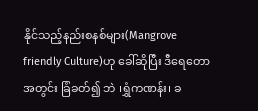နိုင်သည့်နည်းစနစ်များ(Mangrove friendly Culture)ဟု ခေါ်ဆိုပြီး ဒီရေတောအတွင်း ခြံခတ်၍ ဘဲ ၊ရွှံကဏန်း၊ ခ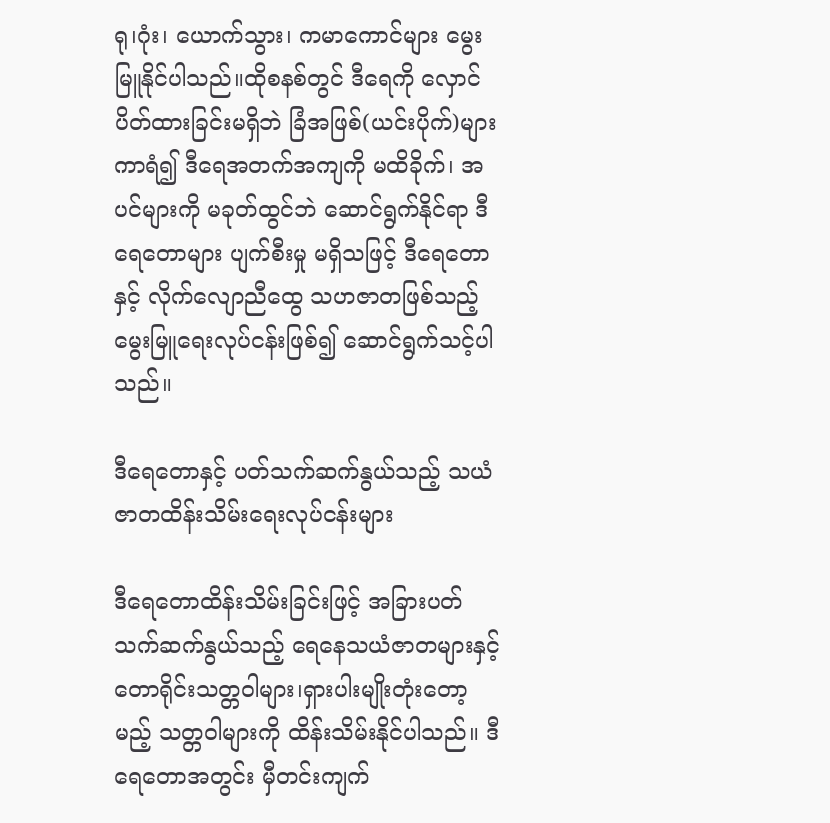ရု၊ဂုံး၊ ယောက်သွား၊ ကမာကောင်များ မွေးမြူနိုင်ပါသည်။ထိုစနစ်တွင် ဒီရေကို လှောင်ပိတ်ထားခြင်းမရှိဘဲ ခြံအဖြစ်(ယင်းပိုက်)များ ကာရံ၍ ဒီရေအတက်အကျကို မထိခိုက်၊ အပင်များကို မခုတ်ထွင်ဘဲ ဆောင်ရွက်နိုင်ရာ ဒီရေတောများ ပျက်စီးမှု မရှိသဖြင့် ဒီရေတောနှင့် လိုက်လျောညီထွေ သဟဇာတဖြစ်သည့် မွေးမြူရေးလုပ်ငန်းဖြစ်၍ ဆောင်ရွက်သင့်ပါသည်။

ဒီရေတောနှင့် ပတ်သက်ဆက်နွယ်သည့် သယံဇာတထိန်းသိမ်းရေးလုပ်ငန်းများ

ဒီရေတောထိန်းသိမ်းခြင်းဖြင့် အခြားပတ်သက်ဆက်နွယ်သည့် ရေနေသယံဇာတများနှင့် တောရိုင်းသတ္တဝါများ၊ရှားပါးမျိုးတုံးတော့မည့် သတ္တဝါများကို ထိန်းသိမ်းနိုင်ပါသည်။ ဒီရေတောအတွင်း မှီတင်းကျက်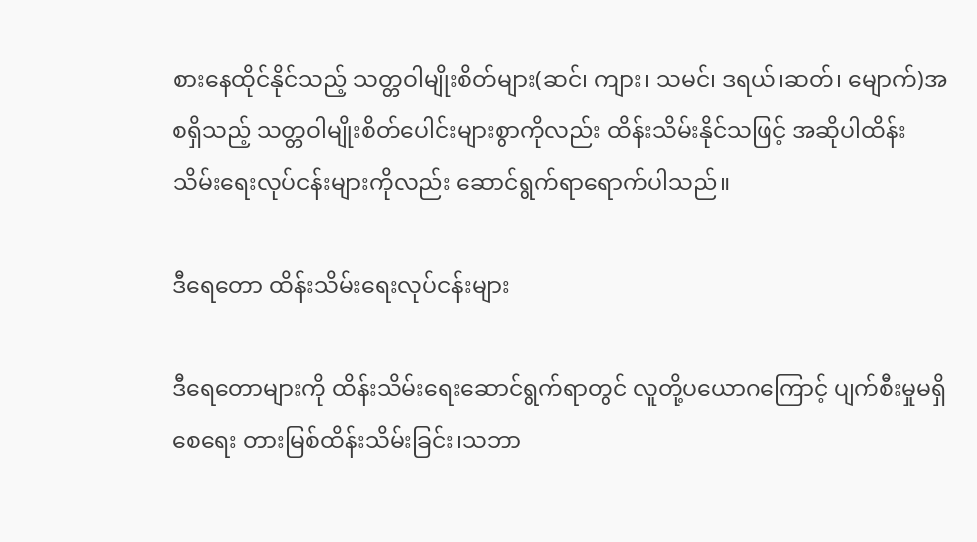စားနေထိုင်နိုင်သည့် သတ္တဝါမျိုးစိတ်များ(ဆင်၊ ကျား၊ သမင်၊ ဒရယ်၊ဆတ်၊ မျောက်)အစရှိသည့် သတ္တဝါမျိုးစိတ်ပေါင်းများစွာကိုလည်း ထိန်းသိမ်းနိုင်သဖြင့် အဆိုပါထိန်းသိမ်းရေးလုပ်ငန်းများကိုလည်း ဆောင်ရွက်ရာရောက်ပါသည်။

ဒီရေတော ထိန်းသိမ်းရေးလုပ်ငန်းများ

ဒီရေတောများကို ထိန်းသိမ်းရေးဆောင်ရွက်ရာတွင် လူတို့ပယောဂကြောင့် ပျက်စီးမှုမရှိ စေရေး တားမြစ်ထိန်းသိမ်းခြင်း၊သဘာ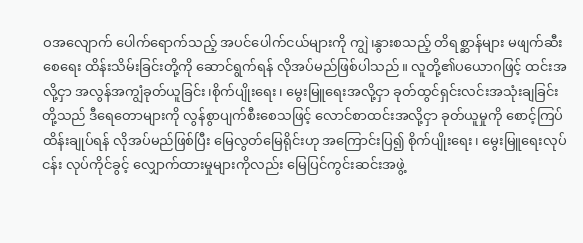ဝအလျောက် ပေါက်ရောက်သည့် အပင်ပေါက်ငယ်များကို ကျွဲ၊နွားစသည့် တိရစ္ဆာန်များ မဖျက်ဆီးစေရေး ထိန်းသိမ်းခြင်းတို့ကို ဆောင်ရွက်ရန် လိုအပ်မည်ဖြစ်ပါသည်။ လူတို့၏ပယောဂဖြင့် ထင်းအလို့ငှာ အလွန်အကျွံခုတ်ယူခြင်း၊စိုက်ပျိုးရေး၊ မွေးမြူရေးအလို့ငှာ ခုတ်ထွင်ရှင်းလင်းအသုံးချခြင်းတို့သည် ဒီရေတောများကို လွန်စွာပျက်စီးစေသဖြင့် လောင်စာထင်းအလို့ငှာ ခုတ်ယူမှုကို စောင့်ကြပ်ထိန်းချုပ်ရန် လိုအပ်မည်ဖြစ်ပြီး မြေလွတ်မြေရိုင်းဟု အကြောင်းပြ၍ စိုက်ပျိုးရေး၊ မွေးမြူရေးလုပ်ငန်း လုပ်ကိုင်ခွင့် လျှောက်ထားမှုများကိုလည်း မြေပြင်ကွင်းဆင်းအဖွဲ့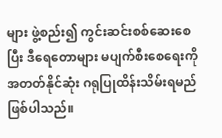များ ဖွဲ့စည်း၍ ကွင်းဆင်းစစ်ဆေးစေပြီး ဒီရေတောများ မပျက်စီးစေရေးကို အတတ်နိုင်ဆုံး ဂရုပြုထိန်းသိမ်းရမည် ဖြစ်ပါသည်။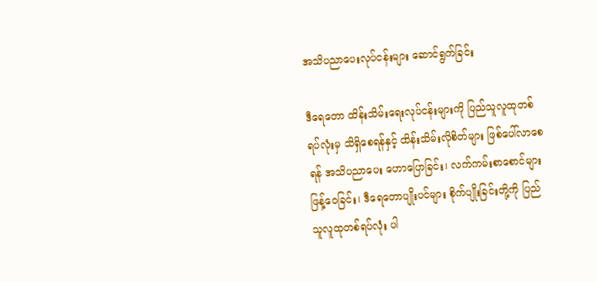အသိပညာပေးလုပ်ငန်းများ ဆောင်ရွက်ခြင်း

ဒီရေတော ထိန်းသိမ်းရေးလုပ်ငန်းများကို ပြည်သူလူထုတစ်ရပ်လုံးမှ သိရှိစေရန်နှင့် ထိန်းသိမ်းလိုစိတ်များ ဖြစ်ပေါ်လာစေရန် အသိပညာပေး ဟောပြောခြင်း၊ လက်ကမ်းစာစောင်များ ဖြန့်ဝေခြင်း၊ ဒီရေတောပျိုးပင်များ စိုက်ပျိုးခြင်းတို့ကို ပြည်သူလူထုတစ်ရပ်လုံး ပါ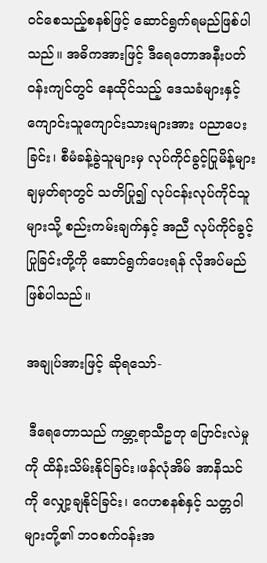ဝင်စေသည့်စနစ်ဖြင့် ဆောင်ရွက်ရမည်ဖြစ်ပါသည်။ အဓိကအားဖြင့် ဒီရေတောအနီးပတ်ဝန်းကျင်တွင် နေထိုင်သည့် ဒေသခံများနှင့် ကျောင်းသူကျောင်းသားများအား ပညာပေးခြင်း၊ စီမံခန့်ခွဲသူများမှ လုပ်ကိုင်ခွင့်ပြုမိန့်များ ချမှတ်ရာတွင် သတိပြု၍ လုပ်ငန်းလုပ်ကိုင်သူများသို့ စည်းကမ်းချက်နှင့် အညီ လုပ်ကိုင်ခွင့်ပြုခြင်းတို့ကို ဆောင်ရွက်ပေးရန် လိုအပ်မည်ဖြစ်ပါသည်။

အချုပ်အားဖြင့် ဆိုရသော်-

 ဒီရေတောသည် ကမ္ဘာ့ရာသီဥတု ပြောင်းလဲမှုကို ထိန်းသိမ်းနိုင်ခြင်း၊ဖန်လုံအိမ် အာနိသင်ကို လျှော့ချနိုင်ခြင်း၊ ဂေဟစနစ်နှင့် သတ္တဝါများတို့၏ ဘဝစက်ဝန်းအ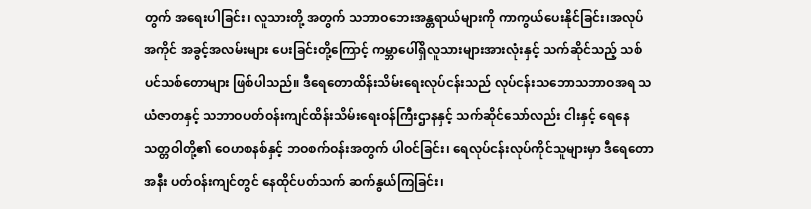တွက် အရေးပါခြင်း၊ လူသားတို့ အတွက် သဘာဝဘေးအန္တရာယ်များကို ကာကွယ်ပေးနိုင်ခြင်း၊အလုပ်အကိုင် အခွင့်အလမ်းများ ပေးခြင်းတို့ကြောင့် ကမ္ဘာပေါ်ရှိလူသားများအားလုံးနှင့် သက်ဆိုင်သည့် သစ်ပင်သစ်တောများ ဖြစ်ပါသည်။ ဒီရေတောထိန်းသိမ်းရေးလုပ်ငန်းသည် လုပ်ငန်းသဘောသဘာဝအရ သယံဇာတနှင့် သဘာဝပတ်ဝန်းကျင်ထိန်းသိမ်းရေးဝန်ကြီးဌာနနှင့် သက်ဆိုင်သော်လည်း ငါးနှင့် ရေနေသတ္တဝါတို့၏ ဝေဟစနစ်နှင့် ဘဝစက်ဝန်းအတွက် ပါဝင်ခြင်း၊ ရေလုပ်ငန်းလုပ်ကိုင်သူများမှာ ဒီရေတောအနီး ပတ်ဝန်းကျင်တွင် နေထိုင်ပတ်သက် ဆက်နွယ်ကြခြင်း၊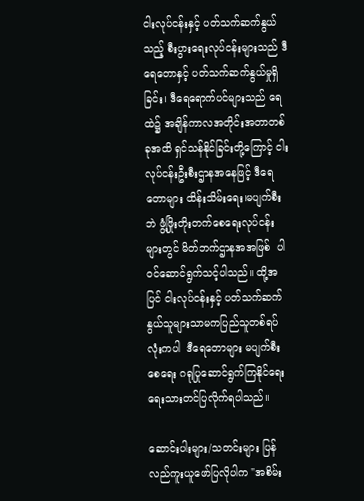ငါးလုပ်ငန်းနှင့် ပတ်သက်ဆက်နွယ်သည့် စီးပွားရေးလုပ်ငန်းများသည် ဒီရေတောနှင့် ပတ်သက်ဆက်နွယ်မှုရှိခြင်း၊ ဒီရေရောက်ပင်များသည် ရေထဲ၌ အချိန်ကာလအတိုင်းအတာတစ်ခုအထိ ရှင်သန်နိုင်ခြင်းတို့ကြောင့် ငါးလုပ်ငန်းဦးစီးဌာနအနေဖြင့် ဒီရေတောများ ထိန်းသိမ်းရေး၊မပျက်စီးဘဲ ဖွံ့ဖြိုးတိုးတက်စေရေးလုပ်ငန်းများတွင် မိတ်ဘက်ဌာနအအဖြစ်  ပါဝင်ဆောင်ရွက်သင့်ပါသည်။ ထို့အပြင် ငါးလုပ်ငန်းနှင့် ပတ်သက်ဆက်နွယ်သူများသာမကပြည်သူတစ်ရပ်လုံးကပါ  ဒီရေတောများ မပျက်စီးစေရေး ဂရုပြုဆောင်ရွက်ကြနိုင်ရေး ရေးသားတင်ပြလိုက်ရပါသည်။

ဆောင်းပါးများ/သတင်းများ ပြန်လည်ကူးယူဖော်ပြလိုပါက "အစိမ်း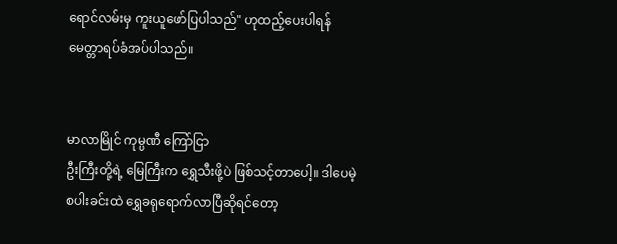ရောင်လမ်းမှ ကူးယူဖော်ပြပါသည်" ဟုထည့်ပေးပါရန် မေတ္တာရပ်ခံအပ်ပါသည်။


မာလာမြိုင် ကုမ္ပဏီ ကြော်ငြာ
ဦးကြီးတို့ရဲ့ မြေကြီးက ရွှေသီးဖို့ပဲ ဖြစ်သင့်တာပေါ့။ ဒါပေမဲ့ စပါးခင်းထဲ ရွှေခရုရောက်လာပြီဆိုရင်တော့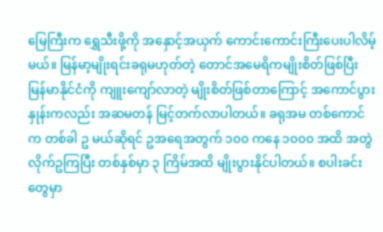မြေကြီးက ရွှေသီးဖို့ကို အနှောင့်အယှက် ကောင်းကောင်းကြီးပေးပါလိမ့်မယ်။ မြန်မာ့မျိုးရင်းခရုမဟုတ်တဲ့ တောင်အမေရိကမျိုးစိတ်ဖြစ်ပြီး မြန်မာနိုင်ငံကို ကျူးကျော်လာတဲ့ မျိုးစိတ်ဖြစ်တာကြောင့် အကောင်ပွားနှုန်းကလည်း အဆမတန် မြင့်တက်လာပါတယ်။ ခရုအမ တစ်ကောင်က တစ်ခါ ဥ မယ်ဆိုရင် ဥအရေအတွက် ၁၀၀ ကနေ ၁၀၀၀ အထိ အတွဲလိုက်ဥကြပြီး တစ်နှစ်မှာ ၃ ကြိမ်အထိ မျိုးပွားနိုင်ပါတယ်။ စပါးခင်းတွေမှာ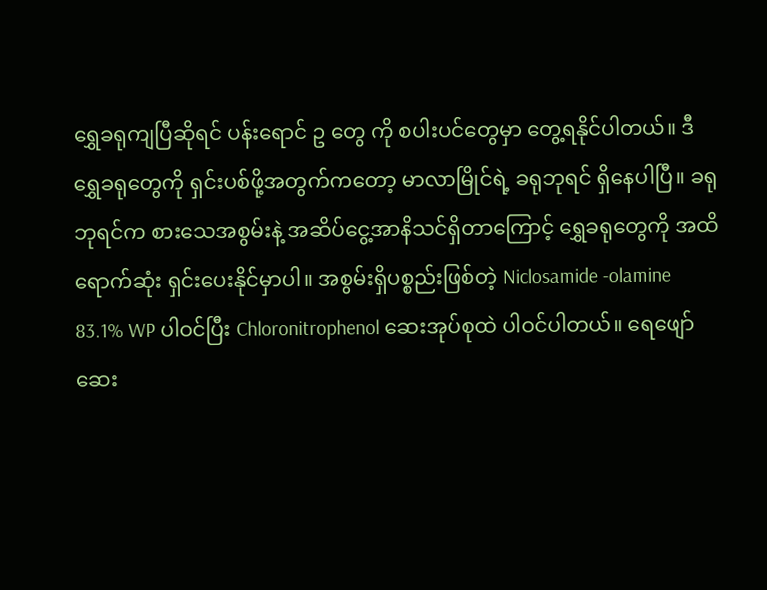ရွှေခရုကျပြီဆိုရင် ပန်းရောင် ဥ တွေ ကို စပါးပင်တွေမှာ တွေ့ရနိုင်ပါတယ်။ ဒီရွှေခရုတွေကို ရှင်းပစ်ဖို့အတွက်ကတော့ မာလာမြိုင်ရဲ့ ခရုဘုရင် ရှိနေပါပြီ။ ခရုဘုရင်က စားသေအစွမ်းနဲ့ အဆိပ်ငွေ့အာနိသင်ရှိတာကြောင့် ရွှေခရုတွေကို အထိရောက်ဆုံး ရှင်းပေးနိုင်မှာပါ။ အစွမ်းရှိပစ္စည်းဖြစ်တဲ့ Niclosamide -olamine 83.1% WP ပါဝင်ပြီး Chloronitrophenol ဆေးအုပ်စုထဲ ပါဝင်ပါတယ်။ ရေဖျော်ဆေး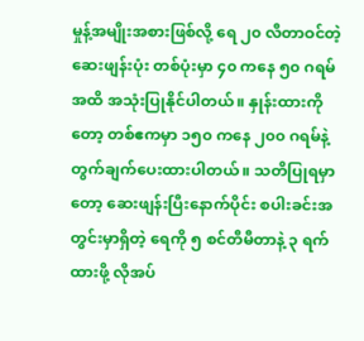မှုန့်အမျိုးအစားဖြစ်လို့ ရေ ၂၀ လီတာဝင်တဲ့ဆေးဖျန်းပုံး တစ်ပုံးမှာ ၄၀ ကနေ ၅၀ ဂရမ်အထိ အသုံးပြုနိုင်ပါတယ်။ နှုန်းထားကိုတော့ တစ်ဧကမှာ ၁၅၀ ကနေ ၂၀၀ ဂရမ်နဲ့ တွက်ချက်ပေးထားပါတယ်။ သတိပြုရမှာတော့ ဆေးဖျန်းပြီးနောက်ပိုင်း စပါးခင်းအတွင်းမှာရှိတဲ့ ရေကို ၅ စင်တီမီတာနဲ့ ၃ ရက်ထားဖို့ လိုအပ်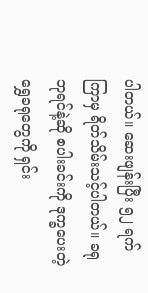ပါတယ်။ ဆေးဖျန်းပြီး ၅၂ ရက်ကြာမှ ရိတ်သိမ်းသင့်ပါတယ်။ ခရုဘုရင်နဲ့ဆို စပါးခင်းကို ဒုက္ခပေးတဲ့ ရွှေခရုတွေကို ရှင်း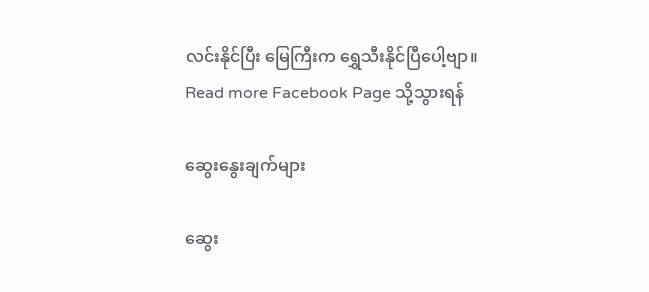လင်းနိုင်ပြီး မြေကြီးက ရွှေသီးနိုင်ပြီပေါ့ဗျာ။
Read more Facebook Page သို့သွားရန်

ဆွေးနွေးချက်များ

ဆွေး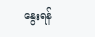နွေးရန်